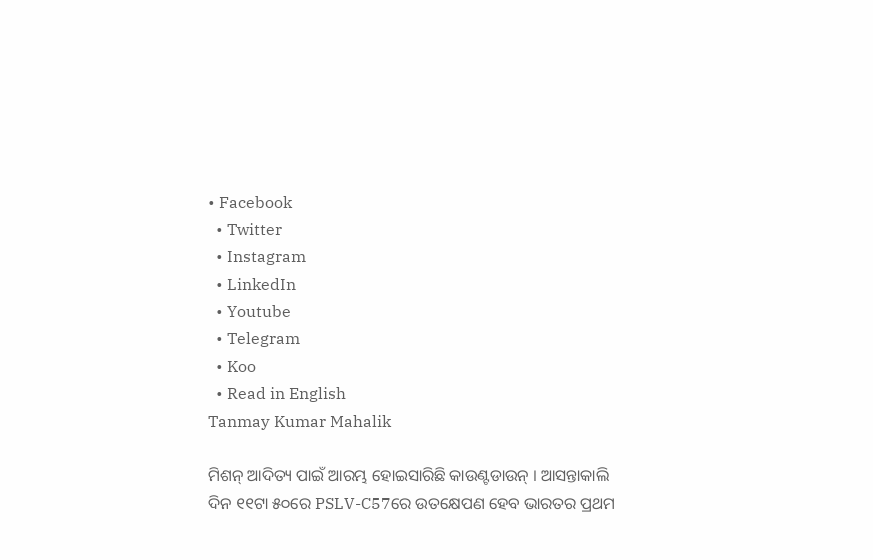• Facebook
  • Twitter
  • Instagram
  • LinkedIn
  • Youtube
  • Telegram
  • Koo
  • Read in English
Tanmay Kumar Mahalik

ମିଶନ୍ ଆଦିତ୍ୟ ପାଇଁ ଆରମ୍ଭ ହୋଇସାରିଛି କାଉଣ୍ଟଡାଉନ୍ । ଆସନ୍ତାକାଲି ଦିନ ୧୧ଟା ୫୦ରେ PSLV-C57ରେ ଉତକ୍ଷେପଣ ହେବ ଭାରତର ପ୍ରଥମ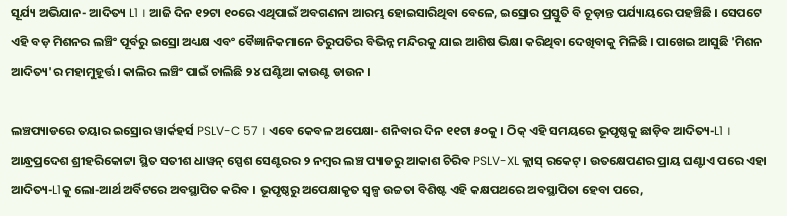ସୂର୍ଯ୍ୟ ଅଭିଯାନ- ଆଦିତ୍ୟ L1 । ଆଜି ଦିନ ୧୨ଟା ୧୦ରେ ଏଥିପାଇଁ ଅବଗଣନା ଆରମ୍ଭ ହୋଇସାରିଥିବା ବେଳେ, ଇସ୍ରୋର ପ୍ରସ୍ତୁତି ବି ଚୂଡ଼ାନ୍ତ ପର୍ଯ୍ୟାୟରେ ପହଞ୍ଚିଛି । ସେପଟେ ଏହି ବଡ଼ ମିଶନର ଲଞ୍ଚିଂ ପୂର୍ବରୁ ଇସ୍ରୋ ଅଧ୍ୟକ୍ଷ ଏବଂ ବୈଜ୍ଞାନିକମାନେ ତିରୁପତିର ବିଭିନ୍ନ ମନ୍ଦିରକୁ ଯାଇ ଆଶିଷ ଭିକ୍ଷା କରିଥିବା ଦେଖିବାକୁ ମିଳିଛି । ପାଖେଇ ଆସୁଛି 'ମିଶନ ଆଦିତ୍ୟ'ର ମହାମୁହୂର୍ତ୍ତ। କାଲିର ଲଞ୍ଚିଂ ପାଇଁ ଚାଲିଛି ୨୪ ଘଣ୍ଟିଆ କାଉଣ୍ଟ ଡାଉନ ।

ଲଞ୍ଚପ୍ୟାଡରେ ତୟାର ଇସ୍ରୋର ୱାର୍କହର୍ସ PSLV-C 57 । ଏବେ କେବଳ ଅପେକ୍ଷା- ଶନିବାର ଦିନ ୧୧ଟା ୫୦କୁ । ଠିକ୍ ଏହି ସମୟରେ ଭୂପୃଷ୍ଠକୁ ଛାଡ଼ିବ ଆଦିତ୍ୟ-L1 । ଆନ୍ଧ୍ରପ୍ରଦେଶ ଶ୍ରୀହରିକୋଟ୍ଟା ସ୍ଥିତ ସତୀଶ ଧାୱନ୍ ସ୍ପେଶ ସେଣ୍ଟରର ୨ ନମ୍ବର ଲଞ୍ଚ ପ୍ୟାଡରୁ ଆକାଶ ଚିରିବ PSLV-XL କ୍ଲାସ୍ ରକେଟ୍ । ଉତକ୍ଷେପଣର ପ୍ରାୟ ଘଣ୍ଟାଏ ପରେ ଏହା ଆଦିତ୍ୟ-L1କୁ ଲୋ-ଆର୍ଥ ଅର୍ବିଟରେ ଅବସ୍ଥାପିତ କରିବ । ଭୂପୃଷ୍ଠରୁ ଅପେକ୍ଷାକୃତ ସ୍ୱଳ୍ପ ଉଚ୍ଚତା ବିଶିଷ୍ଟ ଏହି କକ୍ଷପଥରେ ଅବସ୍ଥାପିତା ହେବା ପରେ,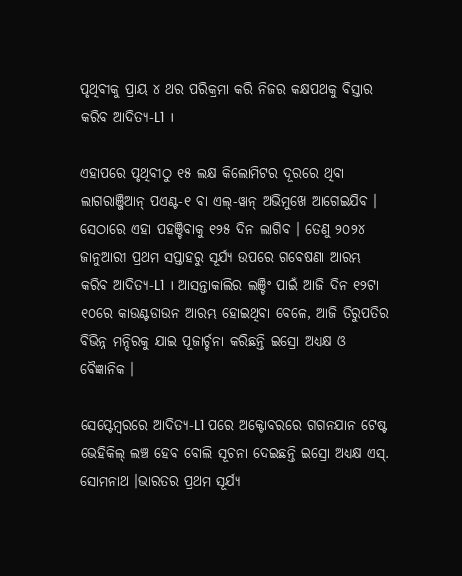ପୃଥିବୀକୁ ପ୍ରାୟ ୪ ଥର ପରିକ୍ରମା କରି ନିଜର କକ୍ଷପଥକୁ ବିସ୍ତାର କରିବ ଆଦିତ୍ୟ-L1 ।

ଏହାପରେ ପୃଥିବୀଠୁ ୧୫ ଲକ୍ଷ କିଲୋମିଟର ଦୂରରେ ଥିବା ଲାଗରାଞ୍ଜିଆନ୍ ପଏଣ୍ଟ-୧ ବା ଏଲ୍-ୱାନ୍ ଅଭିମୁଖେ ଆଗେଇଯିବ । ସେଠାରେ ଏହା ପହଞ୍ଚିବାକୁ ୧୨୫ ଦିନ ଲାଗିବ । ତେଣୁ ୨୦୨୪ ଜାନୁଆରୀ ପ୍ରଥମ ସପ୍ତାହରୁ ସୂର୍ଯ୍ୟ ଉପରେ ଗବେଷଣା ଆରମ୍ଭ କରିବ ଆଦିତ୍ୟ-L1 । ଆସନ୍ତାକାଲିର ଲଞ୍ଚିଂ ପାଇଁ ଆଜି ଦିନ ୧୨ଟା ୧୦ରେ କାଉଣ୍ଟଡାଉନ ଆରମ୍ଭ ହୋଇଥିବା ବେଳେ, ଆଜି ତିରୁପତିର ବିଭିନ୍ନ ମନ୍ଦିରକୁ ଯାଇ ପୂଜାର୍ଚ୍ଚନା କରିଛନ୍ତି ଇସ୍ରୋ ଅଧ୍ୟକ୍ଷ ଓ ବୈଜ୍ଞାନିକ ।

ସେପ୍ଟେମ୍ବରରେ ଆଦିତ୍ୟ-L1 ପରେ ଅକ୍ଟୋବରରେ ଗଗନଯାନ ଟେଷ୍ଟ ଭେହିକିଲ୍ ଲଞ୍ଚ ହେବ ବୋଲି ସୂଚନା ଦେଇଛନ୍ତି ଇସ୍ରୋ ଅଧ୍ୟକ୍ଷ ଏସ୍. ସୋମନାଥ ।ଭାରତର ପ୍ରଥମ ସୂର୍ଯ୍ୟ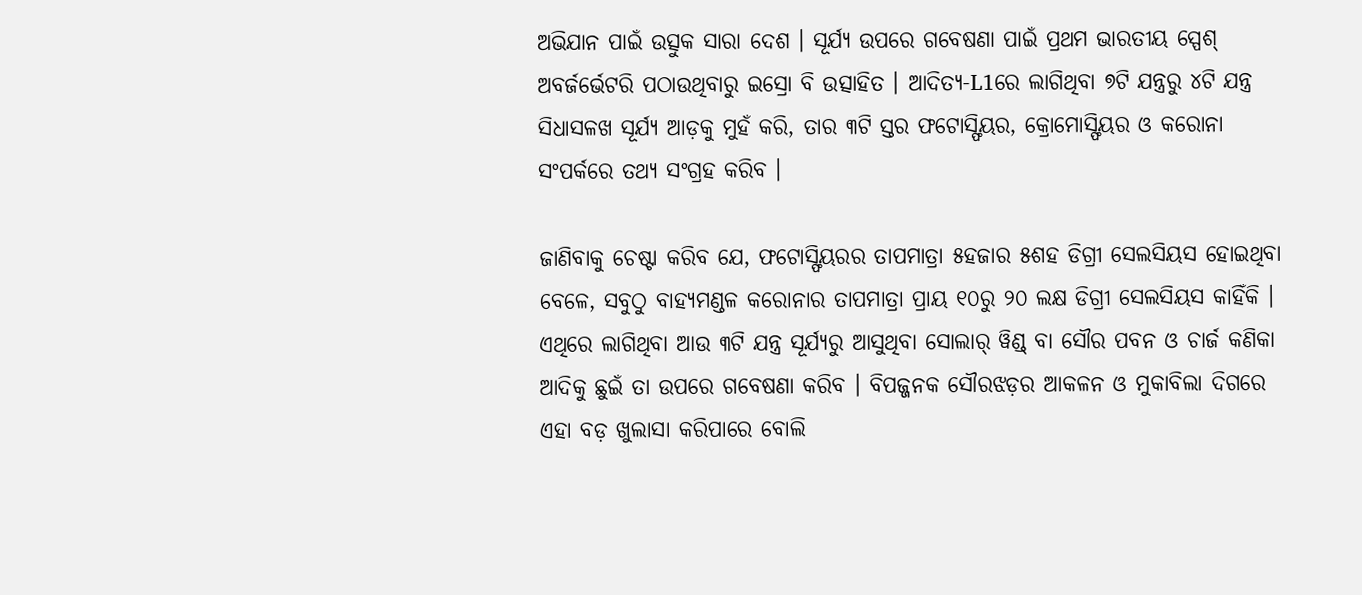ଅଭିଯାନ ପାଇଁ ଉତ୍ସୁକ ସାରା ଦେଶ । ସୂର୍ଯ୍ୟ ଉପରେ ଗବେଷଣା ପାଇଁ ପ୍ରଥମ ଭାରତୀୟ ସ୍ପେଶ୍ ଅବର୍ଜର୍ଭେଟରି ପଠାଉଥିବାରୁ ଇସ୍ରୋ ବି ଉତ୍ସାହିତ । ଆଦିତ୍ୟ-L1ରେ ଲାଗିଥିବା ୭ଟି ଯନ୍ତ୍ରରୁ ୪ଟି ଯନ୍ତ୍ର ସିଧାସଳଖ ସୂର୍ଯ୍ୟ ଆଡ଼କୁ ମୁହଁ କରି, ତାର ୩ଟି ସ୍ତର ଫଟୋସ୍ଫିୟର, କ୍ରୋମୋସ୍ଫିୟର ଓ କରୋନା ସଂପର୍କରେ ତଥ୍ୟ ସଂଗ୍ରହ କରିବ ।

ଜାଣିବାକୁ ଚେଷ୍ଟା କରିବ ଯେ, ଫଟୋସ୍ଫିୟରର ତାପମାତ୍ରା ୫ହଜାର ୫ଶହ ଡିଗ୍ରୀ ସେଲସିୟସ ହୋଇଥିବା ବେଳେ, ସବୁଠୁ ବାହ୍ୟମଣ୍ଡଳ କରୋନାର ତାପମାତ୍ରା ପ୍ରାୟ ୧୦ରୁ ୨୦ ଲକ୍ଷ ଡିଗ୍ରୀ ସେଲସିୟସ କାହିଁକି । ଏଥିରେ ଲାଗିଥିବା ଆଉ ୩ଟି ଯନ୍ତ୍ର ସୂର୍ଯ୍ୟରୁ ଆସୁଥିବା ସୋଲାର୍ ୱିଣ୍ଡ୍ ବା ସୌର ପବନ ଓ ଚାର୍ଜ କଣିକା ଆଦିକୁ ଛୁଇଁ ତା ଉପରେ ଗବେଷଣା କରିବ । ବିପଜ୍ଜନକ ସୌରଝଡ଼ର ଆକଳନ ଓ ମୁକାବିଲା ଦିଗରେ ଏହା ବଡ଼ ଖୁଲାସା କରିପାରେ ବୋଲି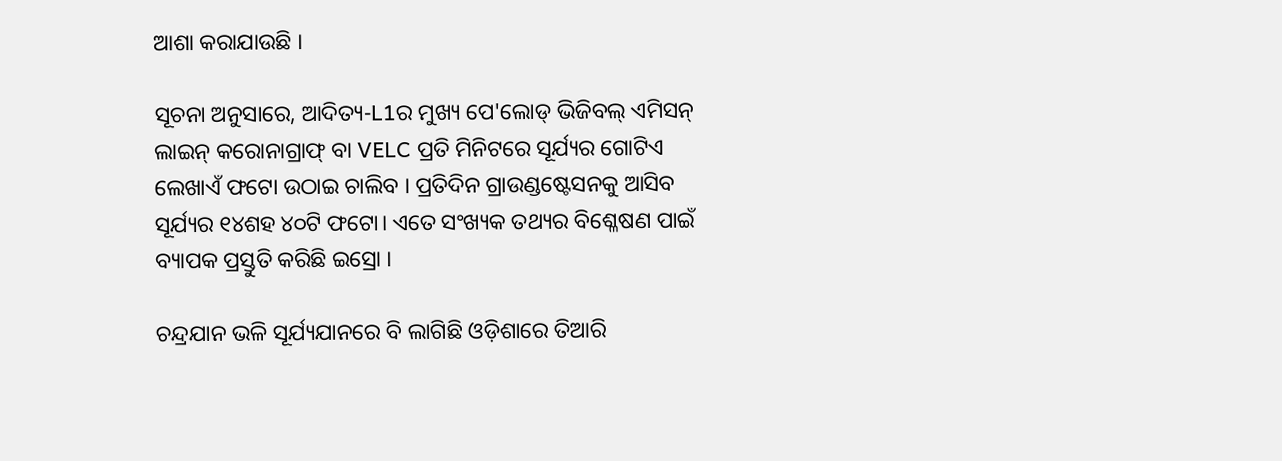ଆଶା କରାଯାଉଛି ।

ସୂଚନା ଅନୁସାରେ, ଆଦିତ୍ୟ-L1ର ମୁଖ୍ୟ ପେ'ଲୋଡ୍ ଭିଜିବଲ୍ ଏମିସନ୍ ଲାଇନ୍ କରୋନାଗ୍ରାଫ୍ ବା VELC ପ୍ରତି ମିନିଟରେ ସୂର୍ଯ୍ୟର ଗୋଟିଏ ଲେଖାଏଁ ଫଟୋ ଉଠାଇ ଚାଲିବ । ପ୍ରତିଦିନ ଗ୍ରାଉଣ୍ଡଷ୍ଟେସନକୁ ଆସିବ ସୂର୍ଯ୍ୟର ୧୪ଶହ ୪୦ଟି ଫଟୋ। ଏତେ ସଂଖ୍ୟକ ତଥ୍ୟର ବିଶ୍ଳେଷଣ ପାଇଁ ବ୍ୟାପକ ପ୍ରସ୍ତୁତି କରିଛି ଇସ୍ରୋ ।

ଚନ୍ଦ୍ରଯାନ ଭଳି ସୂର୍ଯ୍ୟଯାନରେ ବି ଲାଗିଛି ଓଡ଼ିଶାରେ ତିଆରି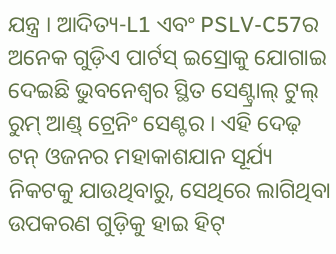ଯନ୍ତ୍ର । ଆଦିତ୍ୟ-L1 ଏବଂ PSLV-C57ର ଅନେକ ଗୁଡ଼ିଏ ପାର୍ଟସ୍ ଇସ୍ରୋକୁ ଯୋଗାଇ ଦେଇଛି ଭୁବନେଶ୍ୱର ସ୍ଥିତ ସେଣ୍ଟ୍ରାଲ୍ ଟୁଲ୍ ରୁମ୍ ଆଣ୍ଡ୍ ଟ୍ରେନିଂ ସେଣ୍ଟର । ଏହି ଦେଢ଼ ଟନ୍ ଓଜନର ମହାକାଶଯାନ ସୂର୍ଯ୍ୟ ନିକଟକୁ ଯାଉଥିବାରୁ, ସେଥିରେ ଲାଗିଥିବା ଉପକରଣ ଗୁଡ଼ିକୁ ହାଇ ହିଟ୍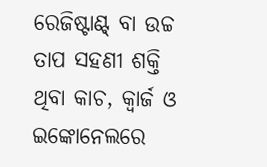ରେଜିଷ୍ଟାଣ୍ଟ୍ ବା ଉଚ୍ଚ ତାପ ସହଣୀ ଶକ୍ତି ଥିବା କାଚ, କ୍ୱାର୍ଜ ଓ ଇଙ୍କୋନେଲରେ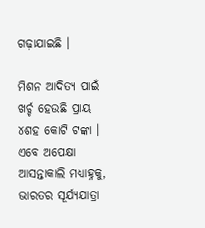ଗଢ଼ାଯାଇଛି ।

ମିଶନ ଆଦିତ୍ୟ ପାଇଁ ଖର୍ଚ୍ଚ ହେଉଛି ପ୍ରାୟ ୪ଶହ କୋଟି ଟଙ୍କା । ଏବେ ଅପେକ୍ଷା ଆସନ୍ତାକାଲି ମଧ୍ୟାହ୍ନକୁ, ଭାରତର ସୂର୍ଯ୍ୟଯାତ୍ରା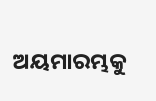ଅୟମାରମ୍ଭକୁ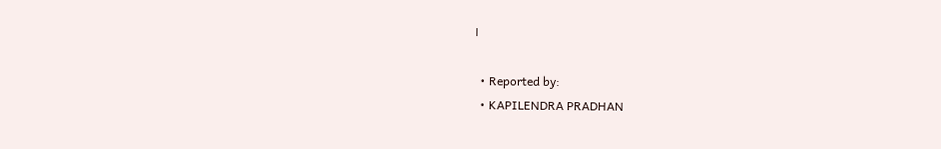।

  • Reported by:
  • KAPILENDRA PRADHAN